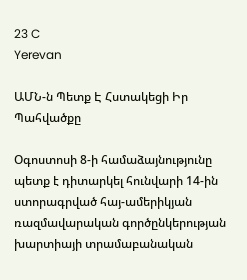23 C
Yerevan

ԱՄՆ‑ն Պետք Է Հստակեցի Իր Պահվածքը

Օգոստոսի 8‑ի համաձայնությունը պետք է դիտարկել հունվարի 14-ին ստորագրված հայ-ամերիկյան ռազմավարական գործընկերության խարտիայի տրամաբանական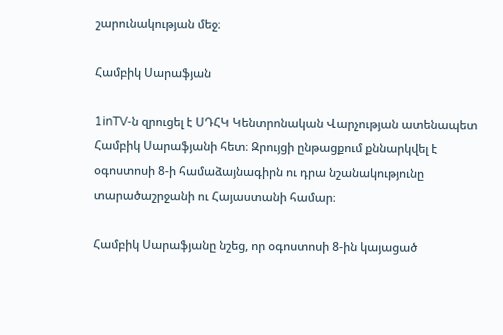շարունակության մեջ։

Համբիկ Սարաֆյան

1inTV‑ն զրուցել է ՍԴՀԿ Կենտրոնական Վարչության ատենապետ Համբիկ Սարաֆյանի հետ։ Զրույցի ընթացքում քննարկվել է օգոստոսի 8‑ի համաձայնագիրն ու դրա նշանակությունը տարածաշրջանի ու Հայաստանի համար։

Համբիկ Սարաֆյանը նշեց, որ օգոստոսի 8‑ին կայացած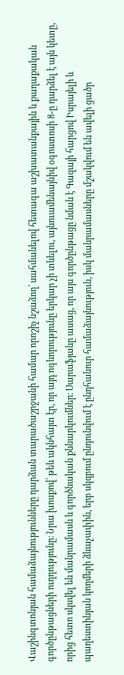Վաշինգտոնյան համաձայնությունները դարձան տարածաշրջանի համար որոշիչ նշաձող՝ սահմանելով հետագա աշխատանքային և քաղաքական գործընթացների ուղղությունը։ Նրա խոսքով՝ թեև ակնհայտ էր, որ այդ ոգևորությունը երկար չի տևելու, այնուամենայնիվ օգոստոսի 8‑ը դարձել է այն կետը, որից հետո սկսվել են մանրամասն և գործնական քննարկումներ։ Սարաֆյանը ասաց, որ այս գործընթացը նման է Գազայի հարցով Իսրայելի և պաղեստինյան կողմերի ձևաչափին, երբ սկզբում ընդունվում է ընդհանուր համաձայնություն, իսկ մանրամասները մշակվում են ավելի ցածր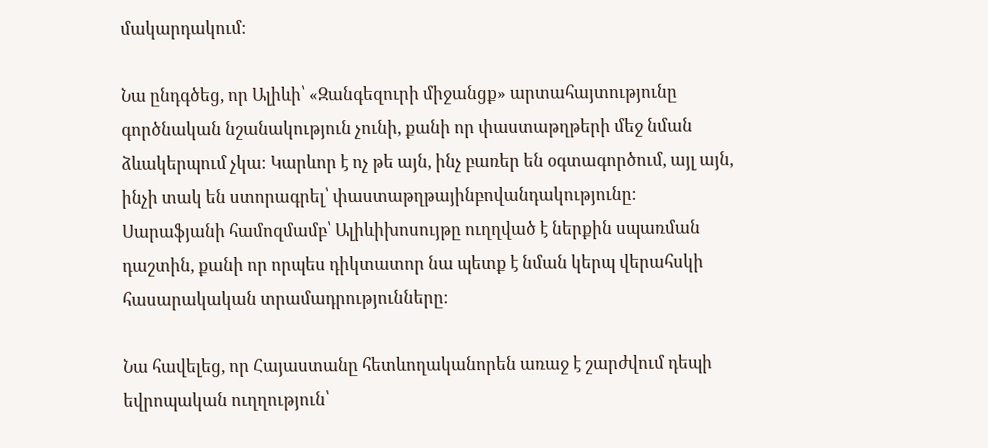մակարդակում։

Նա ընդգծեց, որ Ալիևի՝ «Զանգեզուրի միջանցք» արտահայտությունը գործնական նշանակություն չունի, քանի որ փաստաթղթերի մեջ նման ձևակերպում չկա։ Կարևոր է ոչ թե այն, ինչ բառեր են օգտագործում, այլ այն, ինչի տակ են ստորագրել՝ փաստաթղթայինբովանդակությունը։ Սարաֆյանի համոզմամբ՝ Ալիևիխոսույթը ուղղված է ներքին սպառման դաշտին, քանի որ որպես դիկտատոր նա պետք է նման կերպ վերահսկի հասարակական տրամադրությունները։

Նա հավելեց, որ Հայաստանը հետևողականորեն առաջ է շարժվում դեպի եվրոպական ուղղություն՝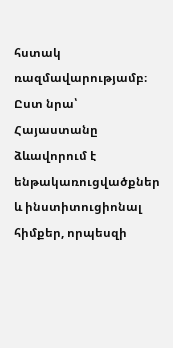հստակ ռազմավարությամբ։ Ըստ նրա՝ Հայաստանը ձևավորում է ենթակառուցվածքներ և ինստիտուցիոնալ հիմքեր, որպեսզի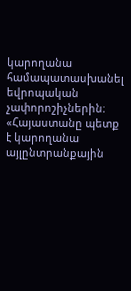կարողանա համապատասխանել եվրոպական չափորոշիչներին։ «Հայաստանը պետք է կարողանա այլընտրանքային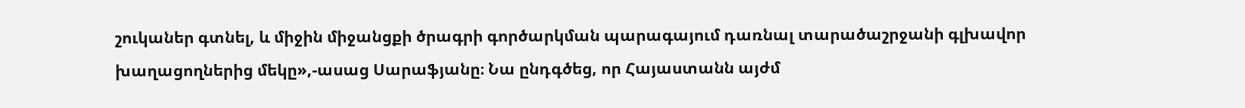շուկաներ գտնել, և միջին միջանցքի ծրագրի գործարկման պարագայում դառնալ տարածաշրջանի գլխավոր խաղացողներից մեկը»,-ասաց Սարաֆյանը։ Նա ընդգծեց, որ Հայաստանն այժմ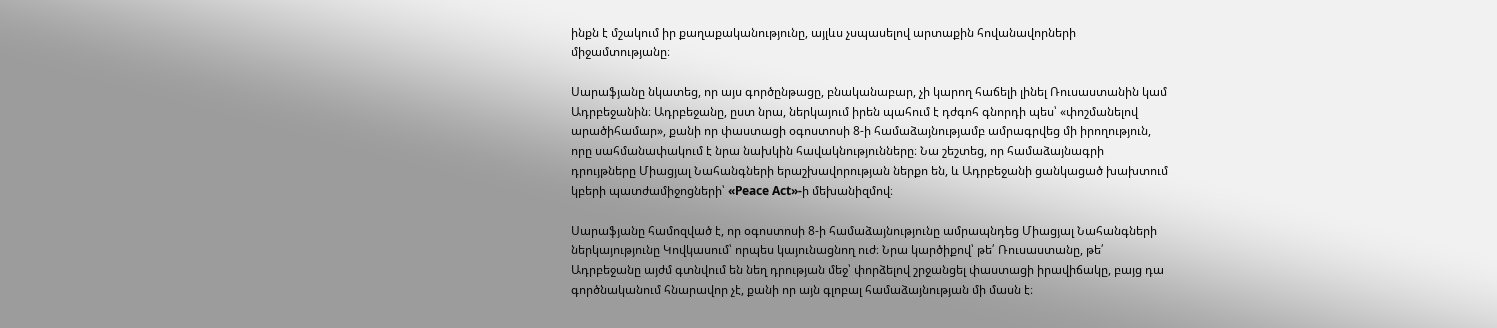ինքն է մշակում իր քաղաքականությունը, այլևս չսպասելով արտաքին հովանավորների միջամտությանը։

Սարաֆյանը նկատեց, որ այս գործընթացը, բնականաբար, չի կարող հաճելի լինել Ռուսաստանին կամ Ադրբեջանին։ Ադրբեջանը, ըստ նրա, ներկայում իրեն պահում է դժգոհ գնորդի պես՝ «փոշմանելով արածիհամար», քանի որ փաստացի օգոստոսի 8‑ի համաձայնությամբ ամրագրվեց մի իրողություն, որը սահմանափակում է նրա նախկին հավակնությունները։ Նա շեշտեց, որ համաձայնագրի դրույթները Միացյալ Նահանգների երաշխավորության ներքո են, և Ադրբեջանի ցանկացած խախտում կբերի պատժամիջոցների՝ «Peace Act»-ի մեխանիզմով։

Սարաֆյանը համոզված է, որ օգոստոսի 8‑ի համաձայնությունը ամրապնդեց Միացյալ Նահանգների ներկայությունը Կովկասում՝ որպես կայունացնող ուժ։ Նրա կարծիքով՝ թե՛ Ռուսաստանը, թե՛ Ադրբեջանը այժմ գտնվում են նեղ դրության մեջ՝ փորձելով շրջանցել փաստացի իրավիճակը, բայց դա գործնականում հնարավոր չէ, քանի որ այն գլոբալ համաձայնության մի մասն է։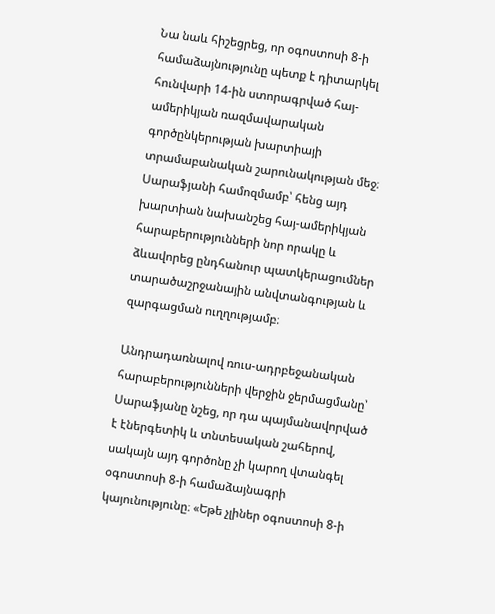Նա նաև հիշեցրեց, որ օգոստոսի 8‑ի համաձայնությունը պետք է դիտարկել հունվարի 14-ին ստորագրված հայ-ամերիկյան ռազմավարական գործընկերության խարտիայի տրամաբանական շարունակության մեջ։ Սարաֆյանի համոզմամբ՝ հենց այդ խարտիան նախանշեց հայ-ամերիկյան հարաբերությունների նոր որակը և ձևավորեց ընդհանուր պատկերացումներ տարածաշրջանային անվտանգության և զարգացման ուղղությամբ։

Անդրադառնալով ռուս-ադրբեջանական հարաբերությունների վերջին ջերմացմանը՝ Սարաֆյանը նշեց, որ դա պայմանավորված է էներգետիկ և տնտեսական շահերով, սակայն այդ գործոնը չի կարող վտանգել օգոստոսի 8‑ի համաձայնագրի կայունությունը։ «Եթե չլիներ օգոստոսի 8‑ի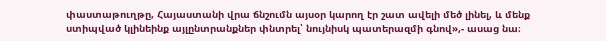փաստաթուղթը, Հայաստանի վրա ճնշումն այսօր կարող էր շատ ավելի մեծ լինել, և մենք ստիպված կլինեինք այլընտրանքներ փնտրել՝ նույնիսկ պատերազմի գնով»,- ասաց նա։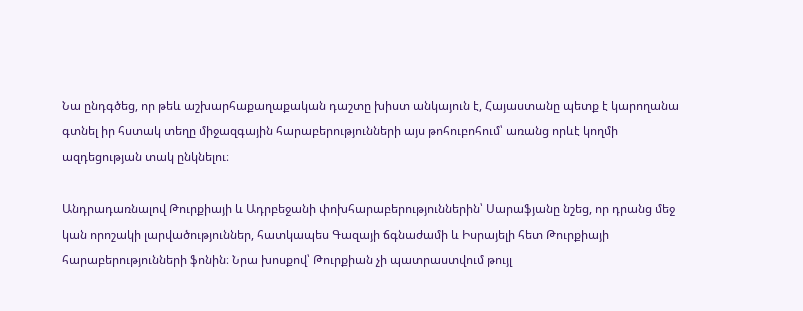Նա ընդգծեց, որ թեև աշխարհաքաղաքական դաշտը խիստ անկայուն է, Հայաստանը պետք է կարողանա գտնել իր հստակ տեղը միջազգային հարաբերությունների այս թոհուբոհում՝ առանց որևէ կողմի ազդեցության տակ ընկնելու։

Անդրադառնալով Թուրքիայի և Ադրբեջանի փոխհարաբերություններին՝ Սարաֆյանը նշեց, որ դրանց մեջ կան որոշակի լարվածություններ, հատկապես Գազայի ճգնաժամի և Իսրայելի հետ Թուրքիայի հարաբերությունների ֆոնին։ Նրա խոսքով՝ Թուրքիան չի պատրաստվում թույլ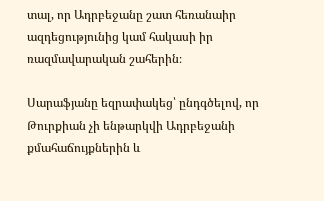տալ, որ Ադրբեջանը շատ հեռանաիր ազդեցությունից կամ հակասի իր ռազմավարական շահերին։

Սարաֆյանը եզրափակեց՝ ընդգծելով, որ Թուրքիան չի ենթարկվի Ադրբեջանի քմահաճույքներին և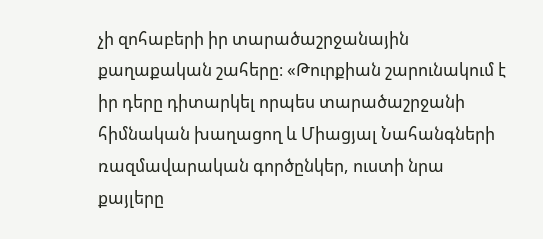չի զոհաբերի իր տարածաշրջանային քաղաքական շահերը։ «Թուրքիան շարունակում է իր դերը դիտարկել որպես տարածաշրջանի հիմնական խաղացող և Միացյալ Նահանգների ռազմավարական գործընկեր, ուստի նրա քայլերը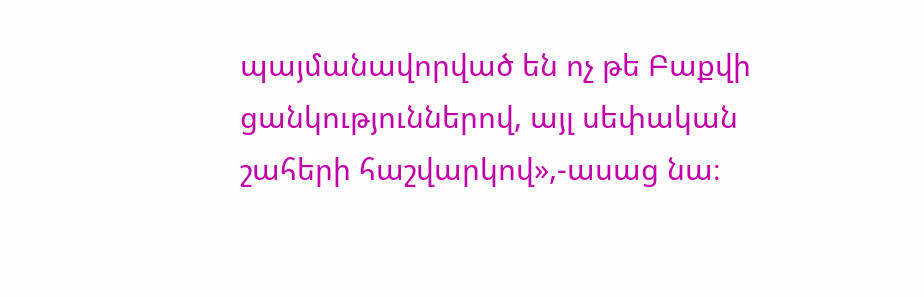պայմանավորված են ոչ թե Բաքվի ցանկություններով, այլ սեփական շահերի հաշվարկով»,-ասաց նա։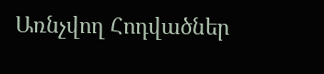Առնչվող Հոդվածներ